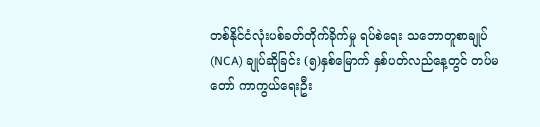တစ်နိုင်ငံလုံးပစ်ခတ်တိုက်ခိုက်မှု ရပ်စဲရေး သဘောတူစာချုပ်(NCA) ချုပ်ဆိုခြင်း (၅)နှစ်မြောက် နှစ်ပတ်လည်နေ့တွင် တပ်မတော် ကာကွယ်ရေးဦး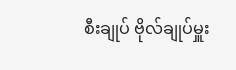စီးချုပ် ဗိုလ်ချုပ်မှူး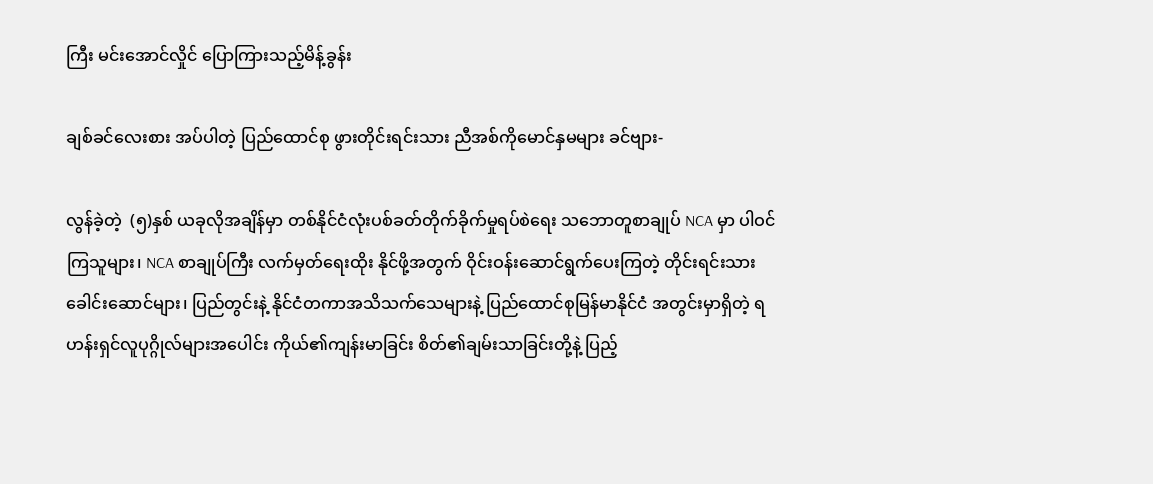ကြီး မင်းအောင်လှိုင် ပြောကြားသည့်မိန့်ခွန်း

ချစ်ခင်လေးစား အပ်ပါတဲ့ ပြည်ထောင်စု ဖွားတိုင်းရင်းသား ညီအစ်ကိုမောင်နှမများ ခင်ဗျား-

လွန်ခဲ့တဲ့  (၅)နှစ် ယခုလိုအချိန်မှာ တစ်နိုင်ငံလုံးပစ်ခတ်တိုက်ခိုက်မှုရပ်စဲရေး သဘောတူစာချုပ် NCA မှာ ပါဝင်ကြသူများ၊ NCA စာချုပ်ကြီး လက်မှတ်ရေးထိုး နိုင်ဖို့အတွက် ဝိုင်းဝန်းဆောင်ရွက်ပေးကြတဲ့ တိုင်းရင်းသား ခေါင်းဆောင်များ၊ ပြည်တွင်းနဲ့ နိုင်ငံတကာအသိသက်သေများနဲ့ ပြည်ထောင်စုမြန်မာနိုင်ငံ အတွင်းမှာရှိတဲ့ ရဟန်းရှင်လူပုဂ္ဂိုလ်များအပေါင်း ကိုယ်၏ကျန်းမာခြင်း စိတ်၏ချမ်းသာခြင်းတို့နဲ့ ပြည့်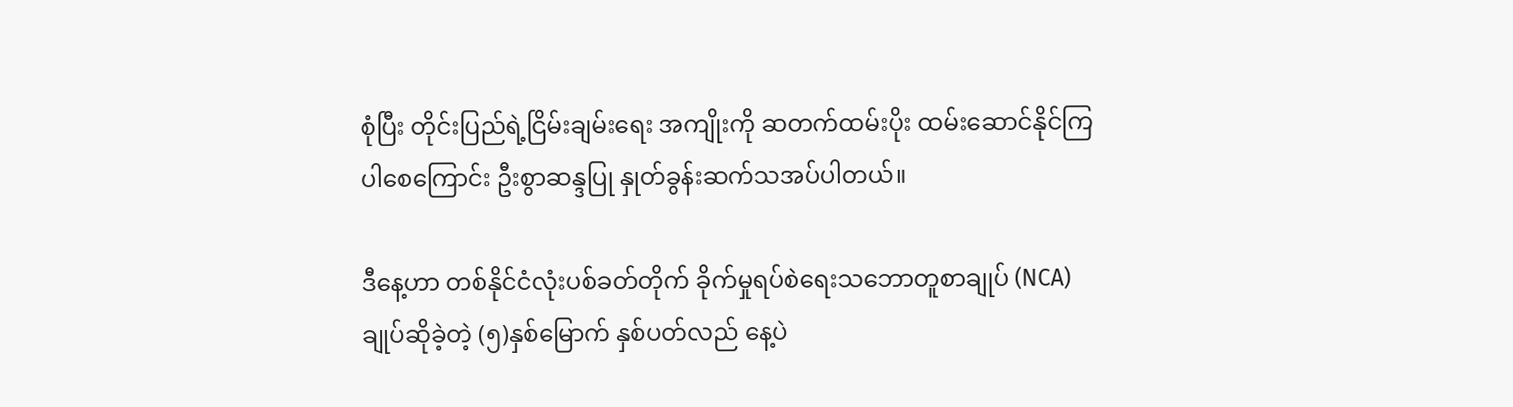စုံပြီး တိုင်းပြည်ရဲ့ငြိမ်းချမ်းရေး အကျိုးကို ဆတက်ထမ်းပိုး ထမ်းဆောင်နိုင်ကြပါစေကြောင်း ဦးစွာဆန္ဒပြု နှုတ်ခွန်းဆက်သအပ်ပါတယ်။

ဒီနေ့ဟာ တစ်နိုင်ငံလုံးပစ်ခတ်တိုက် ခိုက်မှုရပ်စဲရေးသဘောတူစာချုပ် (NCA)ချုပ်ဆိုခဲ့တဲ့ (၅)နှစ်မြောက် နှစ်ပတ်လည် နေ့ပဲ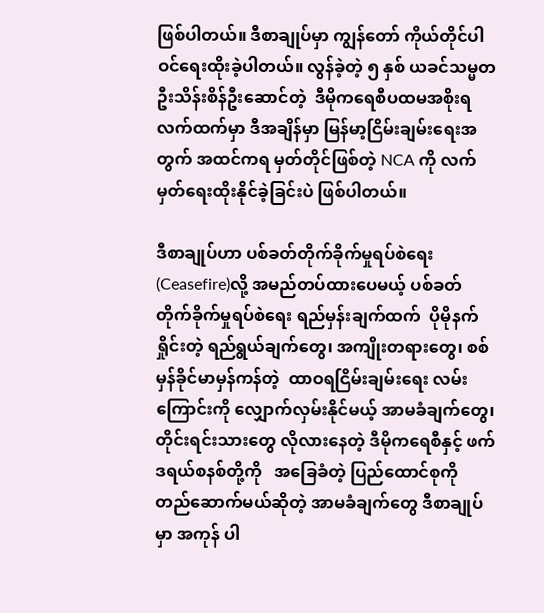ဖြစ်ပါတယ်။ ဒီစာချုပ်မှာ ကျွန်တော် ကိုယ်တိုင်ပါဝင်ရေးထိုးခဲ့ပါတယ်။ လွန်ခဲ့တဲ့ ၅ နှစ် ယခင်သမ္မတ ဦးသိန်းစိန်ဦးဆောင်တဲ့  ဒီမိုကရေစီပထမအစိုးရ လက်ထက်မှာ ဒီအချိန်မှာ မြန်မာ့ငြိမ်းချမ်းရေးအတွက် အထင်ကရ မှတ်တိုင်ဖြစ်တဲ့ NCA ကို လက်မှတ်ရေးထိုးနိုင်ခဲ့ခြင်းပဲ ဖြစ်ပါတယ်။

ဒီစာချုပ်ဟာ ပစ်ခတ်တိုက်ခိုက်မှုရပ်စဲရေး  (Ceasefire)လို့ အမည်တပ်ထားပေမယ့် ပစ်ခတ်တိုက်ခိုက်မှုရပ်စဲရေး ရည်မှန်းချက်ထက်  ပိုမိုနက်ရှိုင်းတဲ့ ရည်ရွယ်ချက်တွေ၊ အကျိုးတရားတွေ၊ စစ်မှန်ခိုင်မာမှန်ကန်တဲ့  ထာဝရငြိမ်းချမ်းရေး လမ်းကြောင်းကို လျှောက်လှမ်းနိုင်မယ့် အာမခံချက်တွေ၊ တိုင်းရင်းသားတွေ လိုလားနေတဲ့ ဒီမိုကရေစီနှင့် ဖက်ဒရယ်စနစ်တို့ကို   အခြေခံတဲ့ ပြည်ထောင်စုကို တည်ဆောက်မယ်ဆိုတဲ့ အာမခံချက်တွေ ဒီစာချုပ်မှာ အကုန် ပါ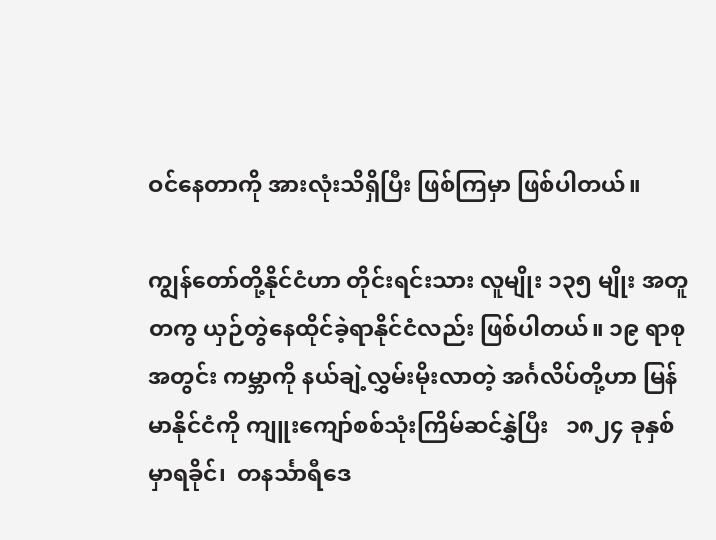ဝင်နေတာကို အားလုံးသိရှိပြီး ဖြစ်ကြမှာ ဖြစ်ပါတယ်။

ကျွန်တော်တို့နိုင်ငံဟာ တိုင်းရင်းသား လူမျိုး ၁၃၅ မျိုး အတူတကွ ယှဉ်တွဲနေထိုင်ခဲ့ရာနိုင်ငံလည်း ဖြစ်ပါတယ်။ ၁၉ ရာစု အတွင်း ကမ္ဘာကို နယ်ချဲ့လွှမ်းမိုးလာတဲ့ အင်္ဂလိပ်တို့ဟာ မြန်မာနိုင်ငံကို ကျူးကျော်စစ်သုံးကြိမ်ဆင်နွှဲပြီး   ၁၈၂၄ ခုနှစ်မှာရခိုင်၊  တနင်္သာရီဒေ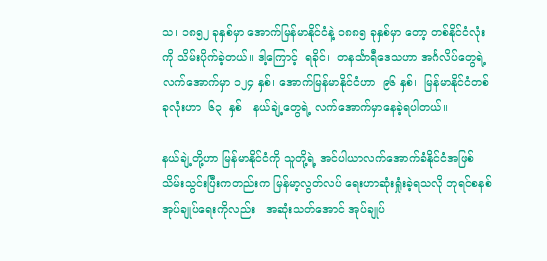သ၊ ၁၈၅၂ ခုနှစ်မှာ အောက်မြန်မာနိုင်ငံနဲ့ ၁၈၈၅ ခုနှစ်မှာ တော့ တစ်နိုင်ငံလုံးကို သိမ်းပိုက်ခဲ့တယ်။ ဒါ့ကြောင့်  ရခိုင်၊  တနင်္သာရီဒေသဟာ အင်္ဂလိပ်တွေရဲ့လက်အောက်မှာ ၁၂၄ နှစ်၊ အောက်မြန်မာနိုင်ငံဟာ  ၉၆ နှစ်၊  မြန်မာနိုင်ငံတစ်ခုလုံးဟာ  ၆၃  နှစ်   နယ်ချဲ့တွေရဲ့ လက်အောက်မှာနေခဲ့ရပါတယ်။

နယ်ချဲ့တို့ဟာ မြန်မာနိုင်ငံကို သူတို့ရဲ့ အင်ပါယာလက်အောက်ခံနိုင်ငံအဖြစ် သိမ်းသွင်းပြီးကတည်းက မြန်မာ့လွတ်လပ် ရေးဟာဆုံးရှုံးခဲ့ရသလို ဘုရင်စနစ်အုပ်ချုပ်ရေးကိုလည်း   အဆုံးသတ်အောင် အုပ်ချုပ်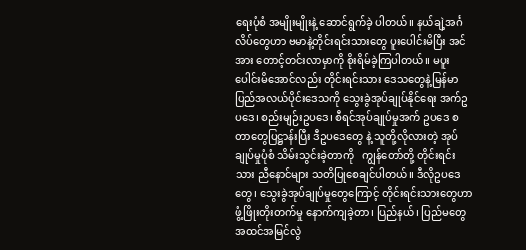ရေးပုံစံ အမျိုးမျိုးနဲ့ ဆောင်ရွက်ခဲ့ ပါတယ်။ နယ်ချဲ့အင်္ဂလိပ်တွေဟာ ဗမာနဲ့တိုင်းရင်းသားတွေ ပူးပေါင်းမိပြီး အင်အား တောင့်တင်းလာမှာကို စိုးရိမ်ခဲ့ကြပါတယ်။ မပူးပေါင်းမိအောင်လည်း တိုင်းရင်းသား ဒေသတွေနဲ့မြန်မာပြည်အလယ်ပိုင်းဒေသကို သွေးခွဲအုပ်ချုပ်နိုင်ရေး အက်ဥပဒေ၊ စည်းမျဉ်းဥပဒေ၊ စီရင်အုပ်ချုပ်မှုအက် ဥပဒေ စတာတွေပြဋ္ဌာန်းပြီး ဒီဥပဒေတွေ နဲ့ သူတို့လိုလားတဲ့ အုပ်ချုပ်မှုပုံစံ သိမ်းသွင်းခဲ့တာကို   ကျွန်တော်တို့ တိုင်းရင်းသား ညီနောင်များ သတိပြုစေချင်ပါတယ်။ ဒီလိုဥပဒေတွေ၊ သွေးခွဲအုပ်ချုပ်မှုတွေကြောင့် တိုင်းရင်းသားတွေဟာ ဖွံ့ဖြိုးတိုးတက်မှု နောက်ကျခဲ့တာ၊ ပြည်နယ်၊ ပြည်မတွေ အထင်အမြင်လွဲ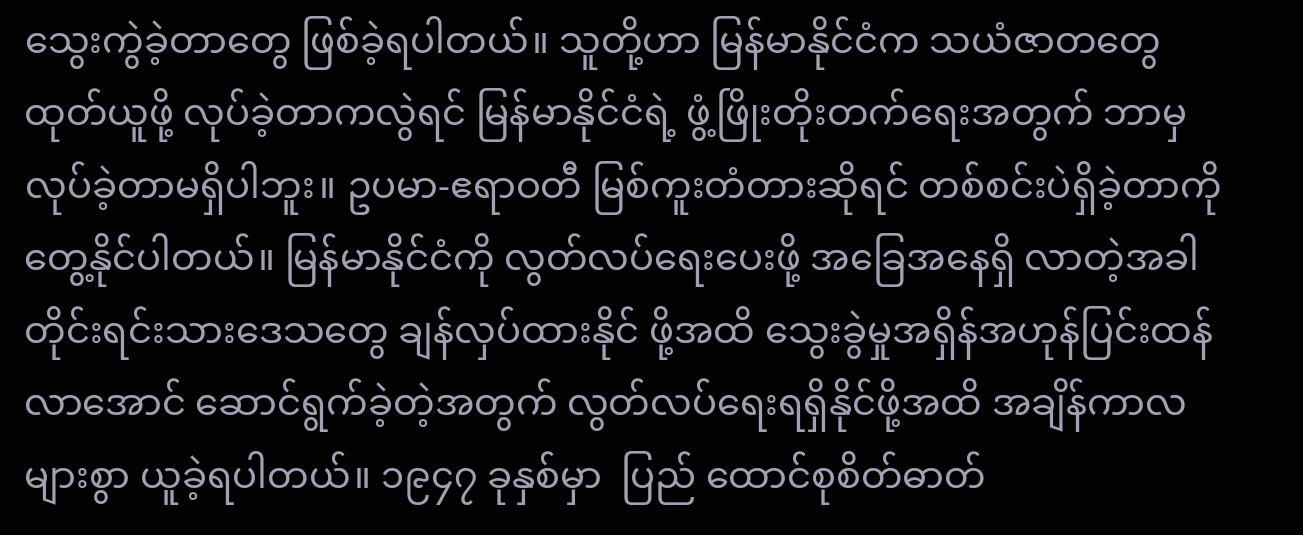သွေးကွဲခဲ့တာတွေ ဖြစ်ခဲ့ရပါတယ်။ သူတို့ဟာ မြန်မာနိုင်ငံက သယံဇာတတွေထုတ်ယူဖို့ လုပ်ခဲ့တာကလွဲရင် မြန်မာနိုင်ငံရဲ့ ဖွံ့ဖြိုးတိုးတက်ရေးအတွက် ဘာမှလုပ်ခဲ့တာမရှိပါဘူး။ ဥပမာ-ဧရာဝတီ မြစ်ကူးတံတားဆိုရင် တစ်စင်းပဲရှိခဲ့တာကို တွေ့နိုင်ပါတယ်။ မြန်မာနိုင်ငံကို လွတ်လပ်ရေးပေးဖို့ အခြေအနေရှိ လာတဲ့အခါ တိုင်းရင်းသားဒေသတွေ ချန်လှပ်ထားနိုင် ဖို့အထိ သွေးခွဲမှုအရှိန်အဟုန်ပြင်းထန် လာအောင် ဆောင်ရွက်ခဲ့တဲ့အတွက် လွတ်လပ်ရေးရရှိနိုင်ဖို့အထိ အချိန်ကာလများစွာ ယူခဲ့ရပါတယ်။ ၁၉၄၇ ခုနှစ်မှာ  ပြည် ထောင်စုစိတ်ဓာတ်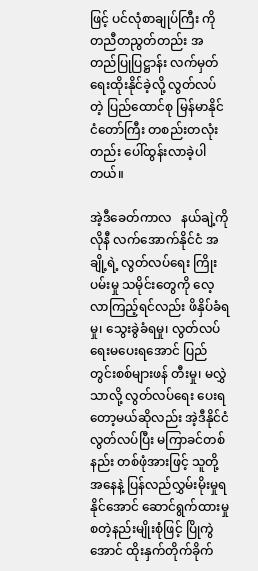ဖြင့် ပင်လုံစာချုပ်ကြီး ကို တညီတညွတ်တည်း အတည်ပြုပြဋ္ဌာန်း လက်မှတ်ရေးထိုးနိုင်ခဲ့လို့ လွတ်လပ်တဲ့ ပြည်ထောင်စု မြန်မာနိုင်ငံတော်ကြီး တစည်းတလုံးတည်း ပေါ်ထွန်းလာခဲ့ပါတယ်။

အဲ့ဒီခေတ်ကာလ   နယ်ချဲ့ကိုလိုနီ လက်အောက်နိုင်ငံ အချို့ရဲ့ လွတ်လပ်ရေး ကြိုးပမ်းမှု သမိုင်းတွေကို လေ့လာကြည့်ရင်လည်း ဖိနှိပ်ခံရမှု၊ သွေးခွဲခံရမှု၊ လွတ်လပ် ရေးမပေးရအောင် ပြည်တွင်းစစ်များဖန် တီးမှု၊ မလွှဲသာလို့ လွတ်လပ်ရေး ပေးရတော့မယ်ဆိုလည်း အဲ့ဒီနိုင်ငံလွတ်လပ်ပြီး မကြာခင်တစ်နည်း တစ်ဖုံအားဖြင့် သူတို့အနေနဲ့ ပြန်လည်လွှမ်းမိုးမှုရနိုင်အောင် ဆောင်ရွက်ထားမှု စတဲ့နည်းမျိုးစုံဖြင့် ပြိုကွဲအောင် ထိုးနှက်တိုက်ခိုက်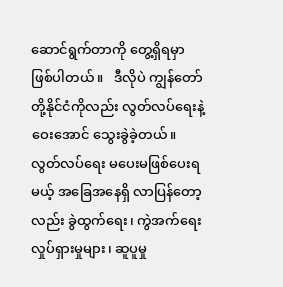ဆောင်ရွက်တာကို တွေ့ရှိရမှာ ဖြစ်ပါတယ်။   ဒီလိုပဲ ကျွန်တော်တို့နိုင်ငံကိုလည်း လွတ်လပ်ရေးနဲ့ ဝေးအောင် သွေးခွဲခဲ့တယ်။ လွတ်လပ်ရေး မပေးမဖြစ်ပေးရမယ့် အခြေအနေရှိ လာပြန်တော့လည်း ခွဲထွက်ရေး၊ ကွဲအက်ရေး လှုပ်ရှားမှုများ၊ ဆူပူမှု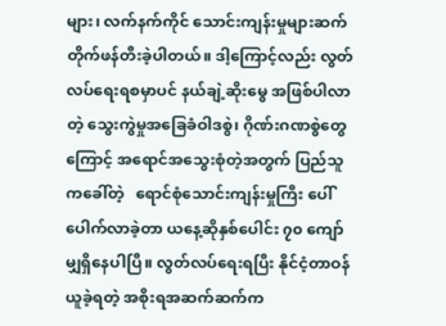များ၊ လက်နက်ကိုင် သောင်းကျန်းမှုများဆက်တိုက်ဖန်တီးခဲ့ပါတယ်။ ဒါ့ကြောင့်လည်း လွတ်လပ်ရေးရစမှာပင် နယ်ချဲ့ဆိုးမွေ အဖြစ်ပါလာတဲ့ သွေးကွဲမှုအခြေခံဝါဒစွဲ၊ ဂိုဏ်းဂဏစွဲတွေကြောင့် အရောင်အသွေးစုံတဲ့အတွက် ပြည်သူကခေါ်တဲ့   ရောင်စုံသောင်းကျန်းမှုကြီး ပေါ်ပေါက်လာခဲ့တာ ယနေ့ဆိုနှစ်ပေါင်း ၇၀ ကျော်မျှရှိနေပါပြီ။ လွတ်လပ်ရေးရပြီး နိုင်ငံ့တာဝန်ယူခဲ့ရတဲ့ အစိုးရအဆက်ဆက်က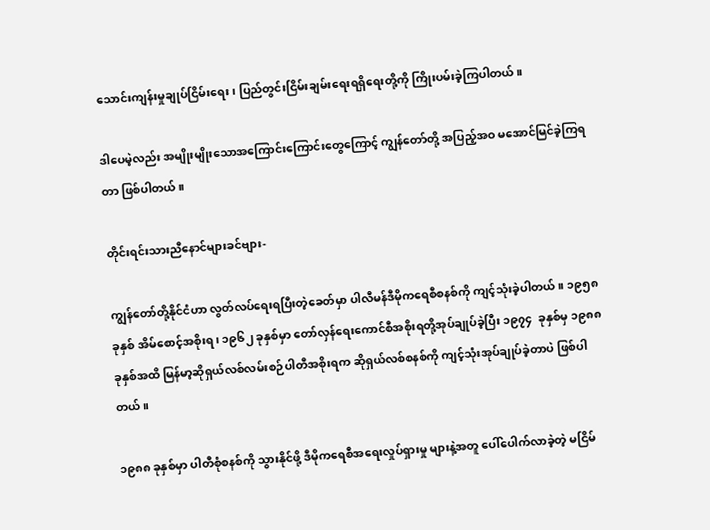သောင်းကျန်းမှုချုပ်ငြိမ်းရေး၊ ပြည်တွင်းငြိမ်းချမ်းရေးရရှိရေးတို့ကို ကြိုးပမ်းခဲ့ကြပါတယ်။

ဒါပေမဲ့လည်း အမျိုးမျိုးသောအကြောင်းကြောင်းတွေကြောင့် ကျွန်တော်တို့ အပြည့်အဝ မအောင်မြင်ခဲ့ကြရတာ ဖြစ်ပါတယ်။

တိုင်းရင်းသားညီနောင်များခင်ဗျား-

ကျွန်တော်တို့နိုင်ငံဟာ လွတ်လပ်ရေးရပြီးတဲ့ခေတ်မှာ ပါလီမန်ဒီမိုကရေစီစနစ်ကို ကျင့်သုံးခဲ့ပါတယ်။ ၁၉၅၈ ခုနှစ် အိမ်စောင့်အစိုးရ၊ ၁၉၆၂ ခုနှစ်မှာ တော်လှန်ရေးကောင်စီအစိုးရတို့အုပ်ချုပ်ခဲ့ပြီး ၁၉၇၄  ခုနှစ်မှ ၁၉၈၈ ခုနှစ်အထိ မြန်မာ့ဆိုရှယ်လစ်လမ်းစဉ်ပါတီအစိုးရက ဆိုရှယ်လစ်စနစ်ကို ကျင့်သုံးအုပ်ချုပ်ခဲ့တာပဲ ဖြစ်ပါတယ်။

၁၉၈၈ ခုနှစ်မှာ ပါတီစုံစနစ်ကို သွားနိုင်ဖို့ ဒီမိုကရေစီအရေးလှုပ်ရှားမှု များနဲ့အတူ ပေါ်ပေါက်လာခဲ့တဲ့ မငြိမ်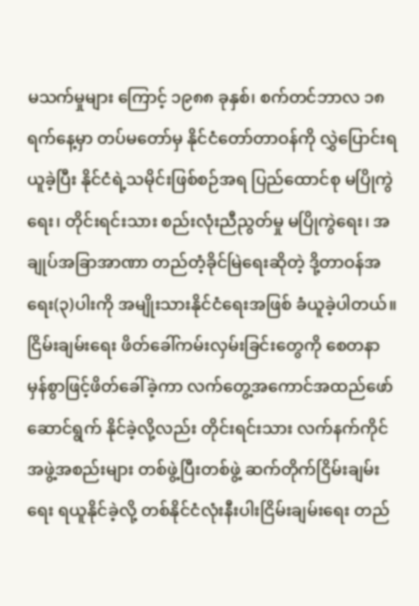မသက်မှုများ ကြောင့် ၁၉၈၈ ခုနှစ်၊ စက်တင်ဘာလ ၁၈ ရက်နေ့မှာ တပ်မတော်မှ နိုင်ငံတော်တာဝန်ကို လွှဲပြောင်းရယူခဲ့ပြီး နိုင်ငံရဲ့သမိုင်းဖြစ်စဉ်အရ ပြည်ထောင်စု မပြိုကွဲရေး၊ တိုင်းရင်းသား စည်းလုံးညီညွတ်မှု မပြိုကွဲရေး၊ အချုပ်အခြာအာဏာ တည်တံ့ခိုင်မြဲရေးဆိုတဲ့ ဒို့တာဝန်အရေး(၃)ပါးကို အမျိုးသားနိုင်ငံရေးအဖြစ် ခံယူခဲ့ပါတယ်။ ငြိမ်းချမ်းရေး ဖိတ်ခေါ်ကမ်းလှမ်းခြင်းတွေကို စေတနာ မှန်စွာဖြင့်ဖိတ်ခေါ်ခဲ့ကာ လက်တွေ့အကောင်အထည်ဖော် ဆောင်ရွက် နိုင်ခဲ့လို့လည်း တိုင်းရင်းသား လက်နက်ကိုင် အဖွဲ့အစည်းများ တစ်ဖွဲ့ပြီးတစ်ဖွဲ့ ဆက်တိုက်ငြိမ်းချမ်းရေး ရယူနိုင်ခဲ့လို့ တစ်နိုင်ငံလုံးနီးပါးငြိမ်းချမ်းရေး တည်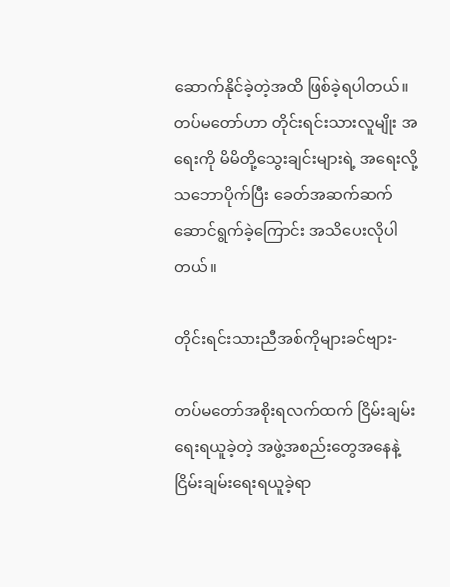ဆောက်နိုင်ခဲ့တဲ့အထိ ဖြစ်ခဲ့ရပါတယ်။ တပ်မတော်ဟာ တိုင်းရင်းသားလူမျိုး အရေးကို မိမိတို့သွေးချင်းများရဲ့ အရေးလို့သဘောပိုက်ပြီး ခေတ်အဆက်ဆက် ဆောင်ရွက်ခဲ့ကြောင်း အသိပေးလိုပါတယ်။

တိုင်းရင်းသားညီအစ်ကိုများခင်ဗျား-

တပ်မတော်အစိုးရလက်ထက် ငြိမ်းချမ်းရေးရယူခဲ့တဲ့ အဖွဲ့အစည်းတွေအနေနဲ့ ငြိမ်းချမ်းရေးရယူခဲ့ရာ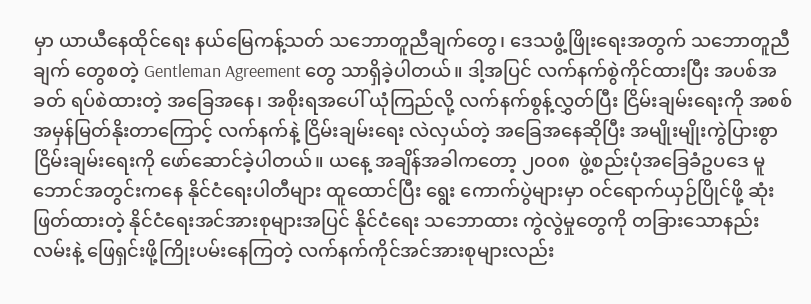မှာ ယာယီနေထိုင်ရေး နယ်မြေကန့်သတ် သဘောတူညီချက်တွေ၊ ဒေသဖွံ့ဖြိုးရေးအတွက် သဘောတူညီချက် တွေစတဲ့ Gentleman Agreement တွေ သာရှိခဲ့ပါတယ်။ ဒါ့အပြင် လက်နက်စွဲကိုင်ထားပြီး အပစ်အခတ် ရပ်စဲထားတဲ့ အခြေအနေ၊ အစိုးရအပေါ် ယုံကြည်လို့ လက်နက်စွန့်လွှတ်ပြီး ငြိမ်းချမ်းရေးကို အစစ်အမှန်မြတ်နိုးတာကြောင့် လက်နက်နဲ့ ငြိမ်းချမ်းရေး လဲလှယ်တဲ့ အခြေအနေဆိုပြီး အမျိုးမျိုးကွဲပြားစွာ ငြိမ်းချမ်းရေးကို ဖော်ဆောင်ခဲ့ပါတယ်။ ယနေ့ အချိန်အခါကတော့ ၂၀၀၈  ဖွဲ့စည်းပုံအခြေခံဥပဒေ မူဘောင်အတွင်းကနေ နိုင်ငံရေးပါတီများ ထူထောင်ပြီး ရွေး ကောက်ပွဲများမှာ ဝင်ရောက်ယှဉ်ပြိုင်ဖို့ ဆုံးဖြတ်ထားတဲ့ နိုင်ငံရေးအင်အားစုများအပြင် နိုင်ငံရေး သဘောထား ကွဲလွဲမှုတွေကို တခြားသောနည်းလမ်းနဲ့ ဖြေရှင်းဖို့ကြိုးပမ်းနေကြတဲ့ လက်နက်ကိုင်အင်အားစုများလည်း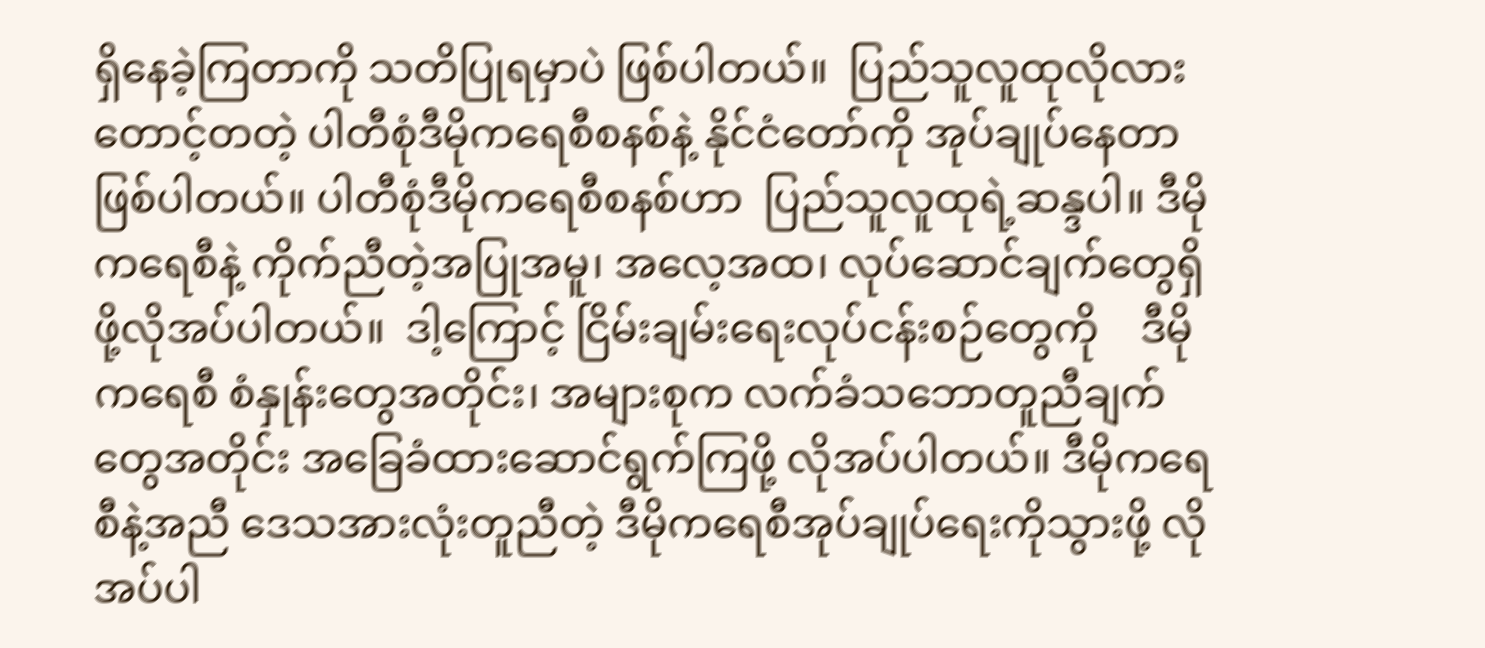ရှိနေခဲ့ကြတာကို သတိပြုရမှာပဲ ဖြစ်ပါတယ်။  ပြည်သူလူထုလိုလားတောင့်တတဲ့ ပါတီစုံဒီမိုကရေစီစနစ်နဲ့ နိုင်ငံတော်ကို အုပ်ချုပ်နေတာ ဖြစ်ပါတယ်။ ပါတီစုံဒီမိုကရေစီစနစ်ဟာ  ပြည်သူလူထုရဲ့ဆန္ဒပါ။ ဒီမိုကရေစီနဲ့ ကိုက်ညီတဲ့အပြုအမူ၊ အလေ့အထ၊ လုပ်ဆောင်ချက်တွေရှိဖို့လိုအပ်ပါတယ်။  ဒါ့ကြောင့် ငြိမ်းချမ်းရေးလုပ်ငန်းစဉ်တွေကို    ဒီမိုကရေစီ စံနှုန်းတွေအတိုင်း၊ အများစုက လက်ခံသဘောတူညီချက်တွေအတိုင်း အခြေခံထားဆောင်ရွက်ကြဖို့ လိုအပ်ပါတယ်။ ဒီမိုကရေစီနဲ့အညီ ဒေသအားလုံးတူညီတဲ့ ဒီမိုကရေစီအုပ်ချုပ်ရေးကိုသွားဖို့ လိုအပ်ပါ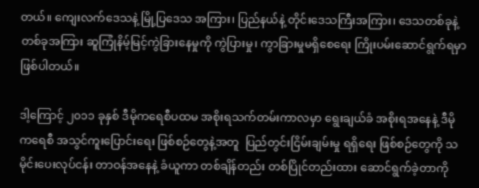တယ်။ ကျေးလက်ဒေသနဲ့ မြို့ပြဒေသ အကြား၊ ပြည်နယ်နဲ့ တိုင်းဒေသကြီးအကြား၊ ဒေသတစ်ခုနဲ့တစ်ခုအကြား ဆူကြုံနိမ့်မြင့်ကွဲခြားနေမှုကို ကွဲပြားမှု၊ ကွာခြားမှုမရှိစေရေး ကြိုးပမ်းဆောင်ရွက်ရမှာ ဖြစ်ပါတယ်။

ဒါ့ကြောင့် ၂၀၁၁ ခုနှစ် ဒီမိုကရေစီပထမ အစိုးရသက်တမ်းကာလမှာ ရွေးချယ်ခံ အစိုးရအနေနဲ့ ဒီမိုကရေစီ အသွင်ကူးပြောင်းရေး ဖြစ်စဉ်တွေနဲ့အတူ  ပြည်တွင်းငြိမ်းချမ်းမှု ရရှိရေး ဖြစ်စဉ်တွေကို သမိုင်းပေးလုပ်ငန်း တာဝန်အနေနဲ့ ခံယူကာ တစ်ချိန်တည်း တစ်ပြိုင်တည်းထား ဆောင်ရွက်ခဲ့တာကို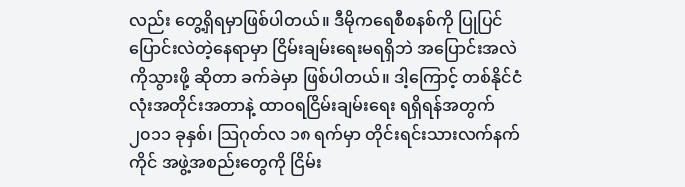လည်း တွေ့ရှိရမှာဖြစ်ပါတယ်။ ဒီမိုကရေစီစနစ်ကို ပြုပြင်ပြောင်းလဲတဲ့နေရာမှာ ငြိမ်းချမ်းရေးမရရှိဘဲ အပြောင်းအလဲကိုသွားဖို့ ဆိုတာ ခက်ခဲမှာ ဖြစ်ပါတယ်။ ဒါ့ကြောင့် တစ်နိုင်ငံလုံးအတိုင်းအတာနဲ့ ထာဝရငြိမ်းချမ်းရေး ရရှိရန်အတွက် ၂၀၁၁ ခုနှစ်၊ သြဂုတ်လ ၁၈ ရက်မှာ တိုင်းရင်းသားလက်နက်ကိုင် အဖွဲ့အစည်းတွေကို ငြိမ်း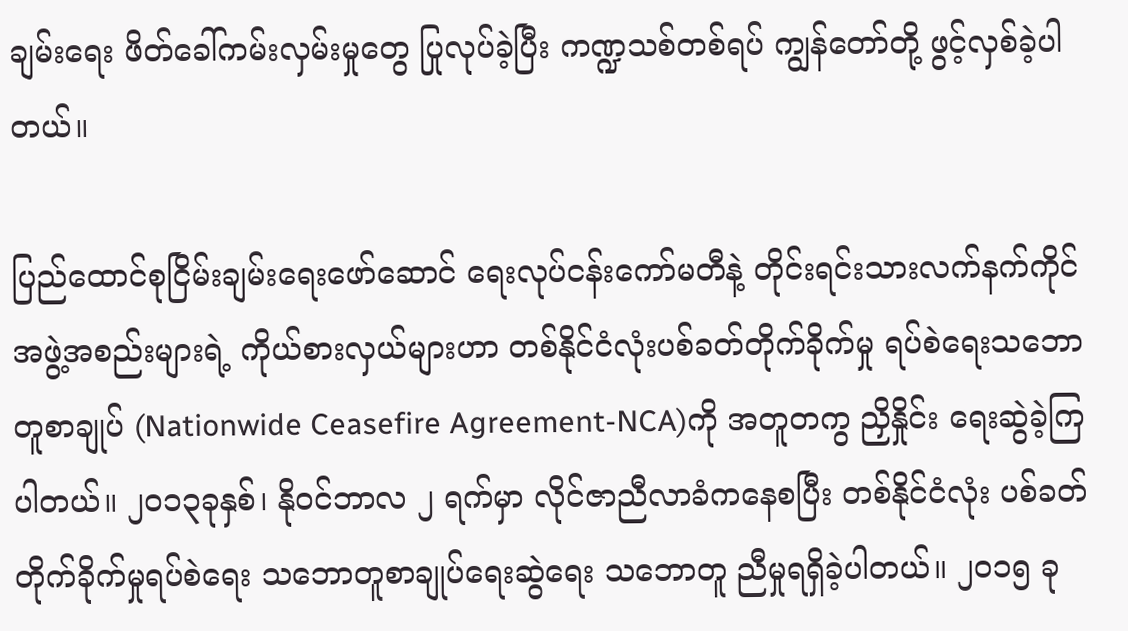ချမ်းရေး ဖိတ်ခေါ်ကမ်းလှမ်းမှုတွေ ပြုလုပ်ခဲ့ပြီး ကဏ္ဍသစ်တစ်ရပ် ကျွန်တော်တို့ ဖွင့်လှစ်ခဲ့ပါတယ်။

ပြည်ထောင်စုငြိမ်းချမ်းရေးဖော်ဆောင် ရေးလုပ်ငန်းကော်မတီနဲ့ တိုင်းရင်းသားလက်နက်ကိုင် အဖွဲ့အစည်းများရဲ့ ကိုယ်စားလှယ်များဟာ တစ်နိုင်ငံလုံးပစ်ခတ်တိုက်ခိုက်မှု ရပ်စဲရေးသဘောတူစာချုပ် (Nationwide Ceasefire Agreement-NCA)ကို အတူတကွ ညှိနှိုင်း ရေးဆွဲခဲ့ကြပါတယ်။ ၂၀၁၃ခုနှစ်၊ နိုဝင်ဘာလ ၂ ရက်မှာ လိုင်ဇာညီလာခံကနေစပြီး တစ်နိုင်ငံလုံး ပစ်ခတ်တိုက်ခိုက်မှုရပ်စဲရေး သဘောတူစာချုပ်ရေးဆွဲရေး သဘောတူ ညီမှုရရှိခဲ့ပါတယ်။ ၂၀၁၅ ခု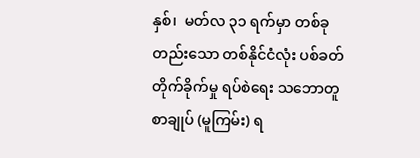နှစ်၊  မတ်လ ၃၁ ရက်မှာ တစ်ခုတည်းသော တစ်နိုင်ငံလုံး ပစ်ခတ်တိုက်ခိုက်မှု ရပ်စဲရေး သဘောတူစာချုပ် (မူကြမ်း) ရ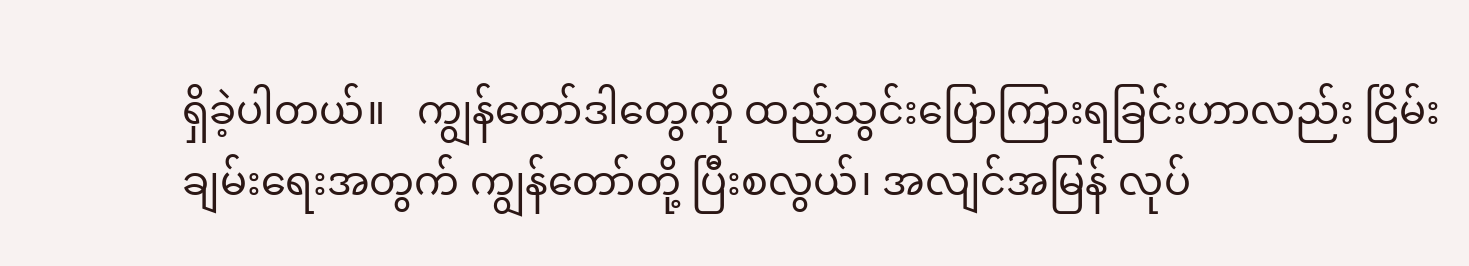ရှိခဲ့ပါတယ်။   ကျွန်တော်ဒါတွေကို ထည့်သွင်းပြောကြားရခြင်းဟာလည်း ငြိမ်းချမ်းရေးအတွက် ကျွန်တော်တို့ ပြီးစလွယ်၊ အလျင်အမြန် လုပ်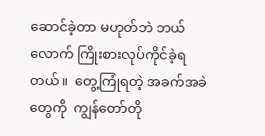ဆောင်ခဲ့တာ မဟုတ်ဘဲ ဘယ်လောက် ကြိုးစားလုပ်ကိုင်ခဲ့ရတယ်။  တွေ့ကြုံရတဲ့ အခက်အခဲတွေကို  ကျွန်တော်တို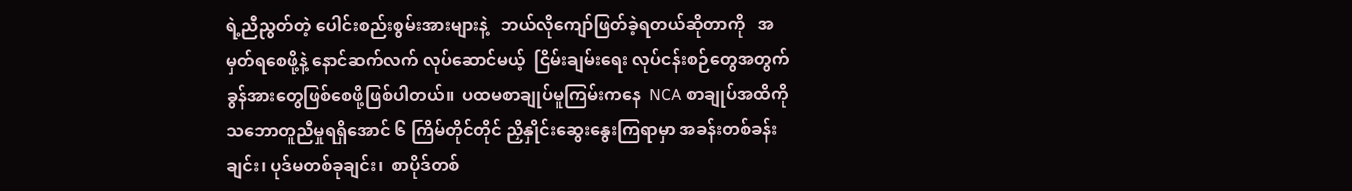ရဲ့ညီညွတ်တဲ့ ပေါင်းစည်းစွမ်းအားများနဲ့   ဘယ်လိုကျော်ဖြတ်ခဲ့ရတယ်ဆိုတာကို   အမှတ်ရစေဖို့နဲ့ နောင်ဆက်လက် လုပ်ဆောင်မယ့်  ငြိမ်းချမ်းရေး လုပ်ငန်းစဉ်တွေအတွက်  ခွန်အားတွေဖြစ်စေဖို့ဖြစ်ပါတယ်။  ပထမစာချုပ်မူကြမ်းကနေ  NCA စာချုပ်အထိကို သဘောတူညီမှုရရှိအောင် ၆ ကြိမ်တိုင်တိုင် ညှိနှိုင်းဆွေးနွေးကြရာမှာ အခန်းတစ်ခန်းချင်း၊ ပုဒ်မတစ်ခုချင်း၊  စာပိုဒ်တစ်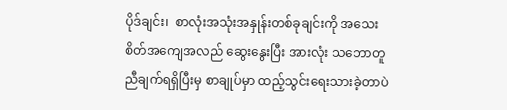ပိုဒ်ချင်း၊  စာလုံးအသုံးအနှုန်းတစ်ခုချင်းကို အသေးစိတ်အကျေအလည် ဆွေးနွေးပြီး အားလုံး သဘောတူညီချက်ရရှိပြီးမှ စာချုပ်မှာ ထည့်သွင်းရေးသားခဲ့တာပဲ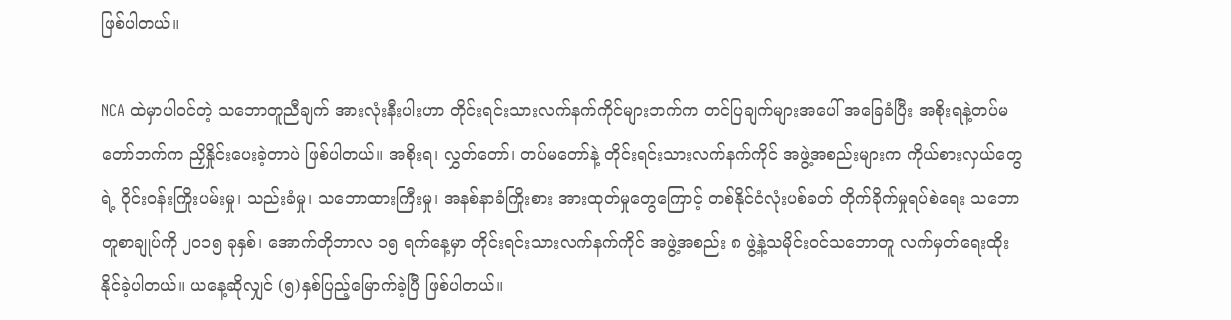ဖြစ်ပါတယ်။

NCA ထဲမှာပါဝင်တဲ့ သဘောတူညီချက် အားလုံးနီးပါးဟာ တိုင်းရင်းသားလက်နက်ကိုင်များဘက်က တင်ပြချက်များအပေါ် အခြေခံပြီး အစိုးရနဲ့တပ်မတော်ဘက်က ညှိနှိုင်းပေးခဲ့တာပဲ ဖြစ်ပါတယ်။ အစိုးရ၊ လွှတ်တော်၊ တပ်မတော်နဲ့ တိုင်းရင်းသားလက်နက်ကိုင် အဖွဲ့အစည်းများက ကိုယ်စားလှယ်တွေရဲ့ ဝိုင်းဝန်းကြိုးပမ်းမှု၊ သည်းခံမှု၊ သဘောထားကြီးမှု၊ အနစ်နာခံကြိုးစား အားထုတ်မှုတွေကြောင့် တစ်နိုင်ငံလုံးပစ်ခတ် တိုက်ခိုက်မှုရပ်စဲရေး သဘောတူစာချုပ်ကို ၂၀၁၅ ခုနှစ်၊ အောက်တိုဘာလ ၁၅ ရက်နေ့မှာ တိုင်းရင်းသားလက်နက်ကိုင် အဖွဲ့အစည်း ၈ ဖွဲ့နဲ့သမိုင်းဝင်သဘောတူ လက်မှတ်ရေးထိုး နိုင်ခဲ့ပါတယ်။ ယနေ့ဆိုလျှင် (၅)နှစ်ပြည့်မြောက်ခဲ့ပြီ ဖြစ်ပါတယ်။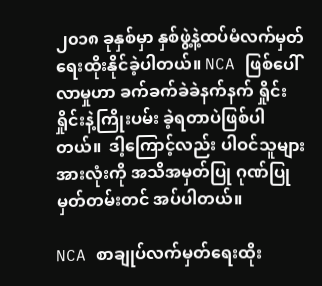၂၀၁၈ ခုနှစ်မှာ နှစ်ဖွဲ့နဲ့ထပ်မံလက်မှတ်ရေးထိုးနိုင်ခဲ့ပါတယ်။ NCA ဖြစ်ပေါ်လာမှုဟာ ခက်ခက်ခဲခဲနက်နက် ရှိုင်းရှိုင်းနဲ့ကြိုးပမ်း ခဲ့ရတာပဲဖြစ်ပါတယ်။  ဒါ့ကြောင့်လည်း ပါဝင်သူများအားလုံးကို အသိအမှတ်ပြု ဂုဏ်ပြုမှတ်တမ်းတင် အပ်ပါတယ်။

NCA စာချုပ်လက်မှတ်ရေးထိုး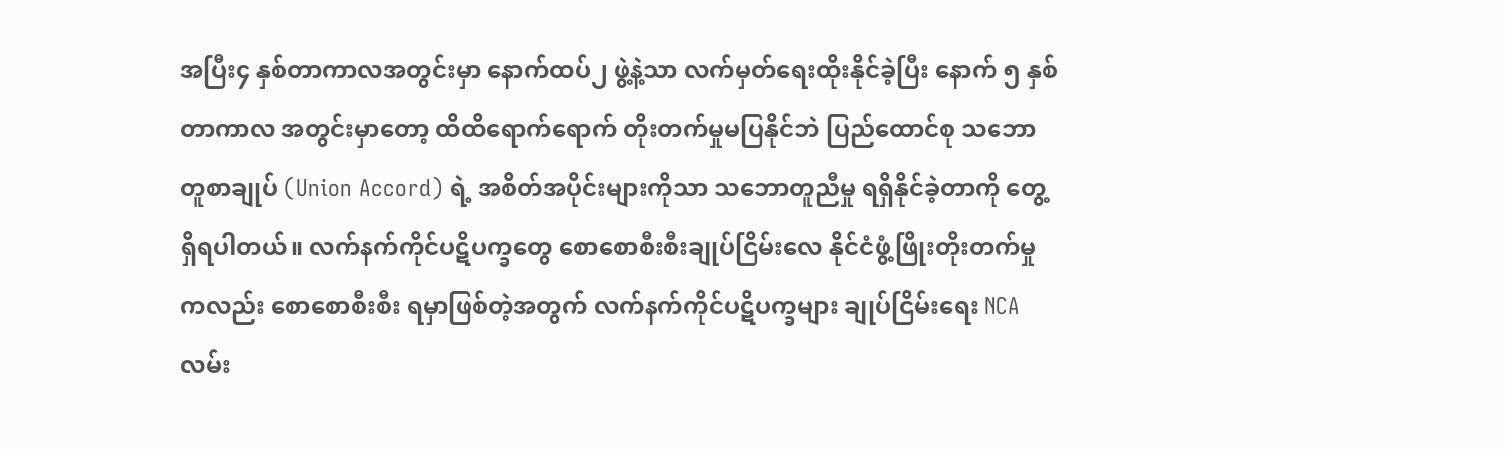အပြီး၄ နှစ်တာကာလအတွင်းမှာ နောက်ထပ်၂ ဖွဲ့နဲ့သာ လက်မှတ်ရေးထိုးနိုင်ခဲ့ပြီး နောက် ၅ နှစ်တာကာလ အတွင်းမှာတော့ ထိထိရောက်ရောက် တိုးတက်မှုမပြနိုင်ဘဲ ပြည်ထောင်စု သဘောတူစာချုပ် (Union Accord) ရဲ့ အစိတ်အပိုင်းများကိုသာ သဘောတူညီမှု ရရှိနိုင်ခဲ့တာကို တွေ့ရှိရပါတယ်။ လက်နက်ကိုင်ပဋိပက္ခတွေ စောစောစီးစီးချုပ်ငြိမ်းလေ နိုင်ငံဖွံ့ဖြိုးတိုးတက်မှုကလည်း စောစောစီးစီး ရမှာဖြစ်တဲ့အတွက် လက်နက်ကိုင်ပဋိပက္ခများ ချုပ်ငြိမ်းရေး NCA လမ်း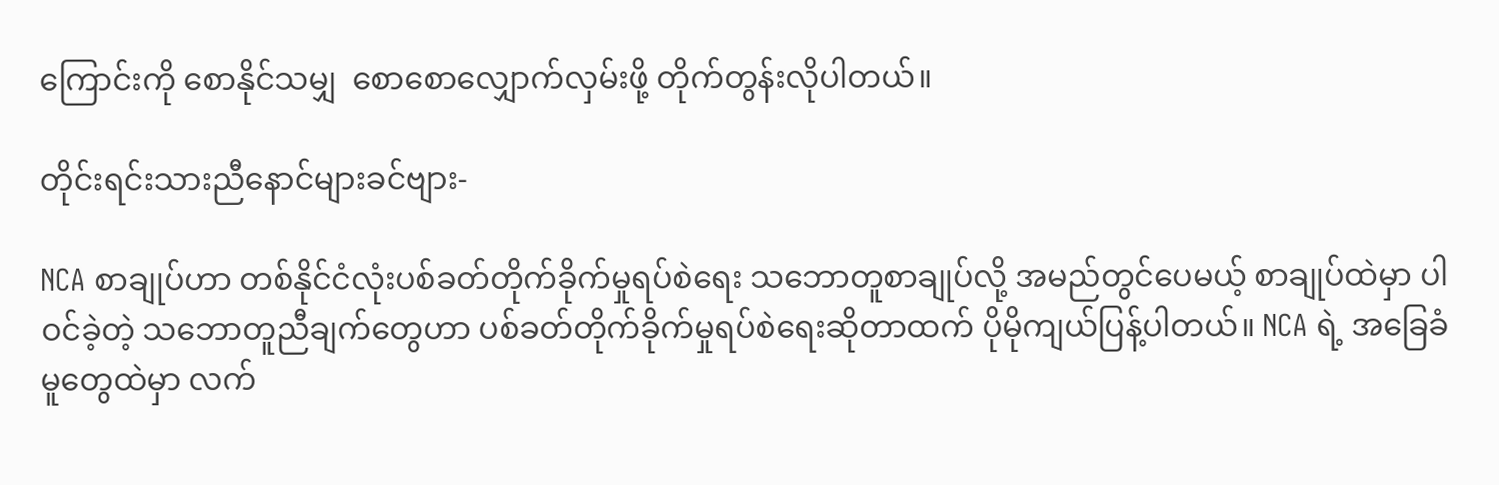ကြောင်းကို စောနိုင်သမျှ  စောစောလျှောက်လှမ်းဖို့ တိုက်တွန်းလိုပါတယ်။

တိုင်းရင်းသားညီနောင်များခင်ဗျား-

NCA စာချုပ်ဟာ တစ်နိုင်ငံလုံးပစ်ခတ်တိုက်ခိုက်မှုရပ်စဲရေး သဘောတူစာချုပ်လို့ အမည်တွင်ပေမယ့် စာချုပ်ထဲမှာ ပါဝင်ခဲ့တဲ့ သဘောတူညီချက်တွေဟာ ပစ်ခတ်တိုက်ခိုက်မှုရပ်စဲရေးဆိုတာထက် ပိုမိုကျယ်ပြန့်ပါတယ်။ NCA ရဲ့ အခြေခံမူတွေထဲမှာ လက်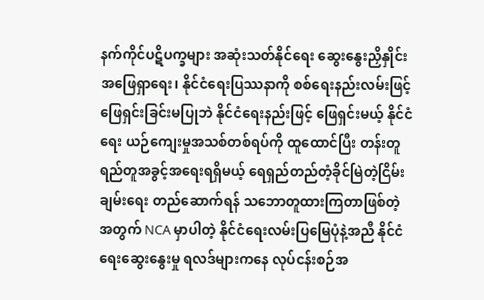နက်ကိုင်ပဋိပက္ခများ အဆုံးသတ်နိုင်ရေး ဆွေးနွေးညှိနှိုင်း အဖြေရှာရေး၊ နိုင်ငံရေးပြဿနာကို စစ်ရေးနည်းလမ်းဖြင့် ဖြေရှင်းခြင်းမပြုဘဲ နိုင်ငံရေးနည်းဖြင့် ဖြေရှင်းမယ့် နိုင်ငံရေး ယဉ်ကျေးမှုအသစ်တစ်ရပ်ကို ထူထောင်ပြီး တန်းတူရည်တူအခွင့်အရေးရရှိမယ့် ရေရှည်တည်တံ့ခိုင်မြဲတဲ့ငြိမ်းချမ်းရေး တည်ဆောက်ရန် သဘောတူထားကြတာဖြစ်တဲ့အတွက် NCA မှာပါတဲ့ နိုင်ငံရေးလမ်းပြမြေပုံနဲ့အညီ နိုင်ငံရေးဆွေးနွေးမှု ရလဒ်များကနေ လုပ်ငန်းစဉ်အ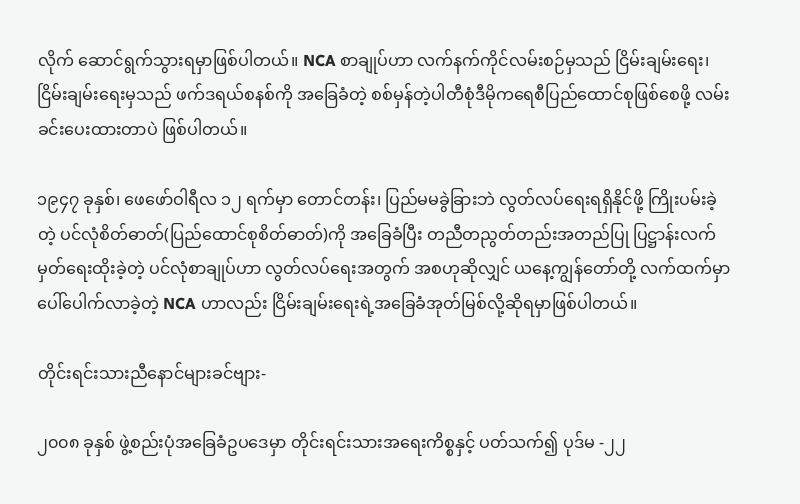လိုက် ဆောင်ရွက်သွားရမှာဖြစ်ပါတယ်။ NCA စာချုပ်ဟာ လက်နက်ကိုင်လမ်းစဉ်မှသည် ငြိမ်းချမ်းရေး၊ ငြိမ်းချမ်းရေးမှသည် ဖက်ဒရယ်စနစ်ကို အခြေခံတဲ့ စစ်မှန်တဲ့ပါတီစုံဒီမိုကရေစီပြည်ထောင်စုဖြစ်စေဖို့ လမ်းခင်းပေးထားတာပဲ ဖြစ်ပါတယ်။

၁၉၄၇ ခုနှစ်၊ ဖေဖော်ဝါရီလ ၁၂ ရက်မှာ တောင်တန်း၊ ပြည်မမခွဲခြားဘဲ လွတ်လပ်ရေးရရှိနိုင်ဖို့ ကြိုးပမ်းခဲ့တဲ့ ပင်လုံစိတ်ဓာတ်(ပြည်ထောင်စုစိတ်ဓာတ်)ကို အခြေခံပြီး တညီတညွတ်တည်းအတည်ပြု ပြဋ္ဌာန်းလက်မှတ်ရေးထိုးခဲ့တဲ့ ပင်လုံစာချုပ်ဟာ လွတ်လပ်ရေးအတွက် အစဟုဆိုလျှင် ယနေ့ကျွန်တော်တို့ လက်ထက်မှာ ပေါ်ပေါက်လာခဲ့တဲ့ NCA ဟာလည်း ငြိမ်းချမ်းရေးရဲ့အခြေခံအုတ်မြစ်လို့ဆိုရမှာဖြစ်ပါတယ်။

တိုင်းရင်းသားညီနောင်များခင်ဗျား-

၂၀၀၈ ခုနှစ် ဖွဲ့စည်းပုံအခြေခံဥပဒေမှာ တိုင်းရင်းသားအရေးကိစ္စနှင့် ပတ်သက်၍ ပုဒ်မ -၂၂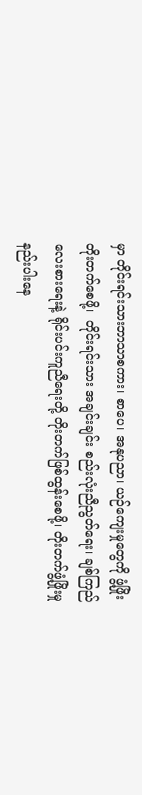မှာ တိုင်းရင်းသားဘာသာစကား၊ စာပေ၊ အနုပညာ၊ ယဉ်ကျေးမှုတွေကို ဖွံ့ဖြိုးတိုးတက်စေဖို့၊  တိုင်းရင်းသား အချင်းချင်း စည်းလုံးညီညွတ်ရေး၊ ချစ်ကြည်လေးစားရေးနဲ့ ရိုင်းပင်းကူညီရေးတို့ တိုးတက်ဖြစ်ထွန်းစေဖို့၊ တိုးတက်ဖွံ့ဖြိုးမှု နည်းပါးနေ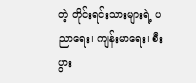တဲ့ တိုင်းရင်းသားများရဲ့ ပညာရေး၊ ကျန်းမာရေး၊ စီးပွား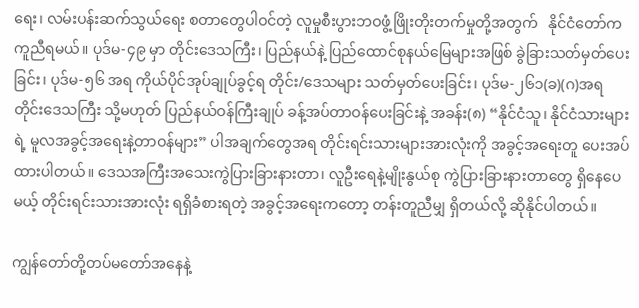ရေး၊ လမ်းပန်းဆက်သွယ်ရေး စတာတွေပါဝင်တဲ့ လူမှုစီးပွားဘဝဖွံ့ဖြိုးတိုးတက်မှုတို့အတွက်   နိုင်ငံတော်က ကူညီရမယ်။ ပုဒ်မ-၄၉ မှာ တိုင်းဒေသကြီး၊ ပြည်နယ်နဲ့ ပြည်ထောင်စုနယ်မြေများအဖြစ် ခွဲခြားသတ်မှတ်ပေးခြင်း၊ ပုဒ်မ-၅၆ အရ ကိုယ်ပိုင်အုပ်ချုပ်ခွင့်ရ တိုင်း/ဒေသများ သတ်မှတ်ပေးခြင်း၊ ပုဒ်မ-၂၆၁(ခ)(ဂ)အရ တိုင်းဒေသကြီး သို့မဟုတ် ပြည်နယ်ဝန်ကြီးချုပ် ခန့်အပ်တာဝန်ပေးခြင်းနဲ့ အခန်း(၈) “နိုင်ငံသူ၊ နိုင်ငံသားများရဲ့ မူလအခွင့်အရေးနဲ့တာဝန်များ” ပါအချက်တွေအရ တိုင်းရင်းသားများအားလုံးကို အခွင့်အရေးတူ ပေးအပ်ထားပါတယ်။ ဒေသအကြီးအသေးကွဲပြားခြားနားတာ၊ လူဦးရေနဲ့မျိုးနွယ်စု ကွဲပြားခြားနားတာတွေ ရှိနေပေမယ့် တိုင်းရင်းသားအားလုံး ရရှိခံစားရတဲ့ အခွင့်အရေးကတော့ တန်းတူညီမျှ ရှိတယ်လို့ ဆိုနိုင်ပါတယ်။

ကျွန်တော်တို့တပ်မတော်အနေနဲ့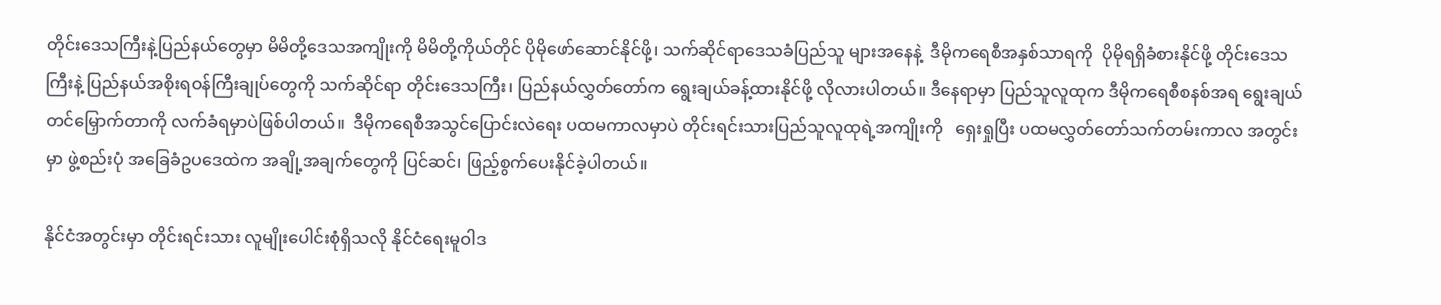တိုင်းဒေသကြီးနဲ့ပြည်နယ်တွေမှာ မိမိတို့ဒေသအကျိုးကို မိမိတို့ကိုယ်တိုင် ပိုမိုဖော်ဆောင်နိုင်ဖို့၊ သက်ဆိုင်ရာဒေသခံပြည်သူ များအနေနဲ့  ဒီမိုကရေစီအနှစ်သာရကို  ပိုမိုရရှိခံစားနိုင်ဖို့ တိုင်းဒေသကြီးနဲ့ ပြည်နယ်အစိုးရဝန်ကြီးချုပ်တွေကို သက်ဆိုင်ရာ တိုင်းဒေသကြီး၊ ပြည်နယ်လွှတ်တော်က ရွေးချယ်ခန့်ထားနိုင်ဖို့ လိုလားပါတယ်။ ဒီနေရာမှာ ပြည်သူလူထုက ဒီမိုကရေစီစနစ်အရ ရွေးချယ်တင်မြှောက်တာကို လက်ခံရမှာပဲဖြစ်ပါတယ်။  ဒီမိုကရေစီအသွင်ပြောင်းလဲရေး ပထမကာလမှာပဲ တိုင်းရင်းသားပြည်သူလူထုရဲ့အကျိုးကို   ရှေးရှုပြီး ပထမလွှတ်တော်သက်တမ်းကာလ အတွင်းမှာ ဖွဲ့စည်းပုံ အခြေခံဥပဒေထဲက အချို့အချက်တွေကို ပြင်ဆင်၊ ဖြည့်စွက်ပေးနိုင်ခဲ့ပါတယ်။

နိုင်ငံအတွင်းမှာ တိုင်းရင်းသား လူမျိုးပေါင်းစုံရှိသလို နိုင်ငံရေးမူဝါဒ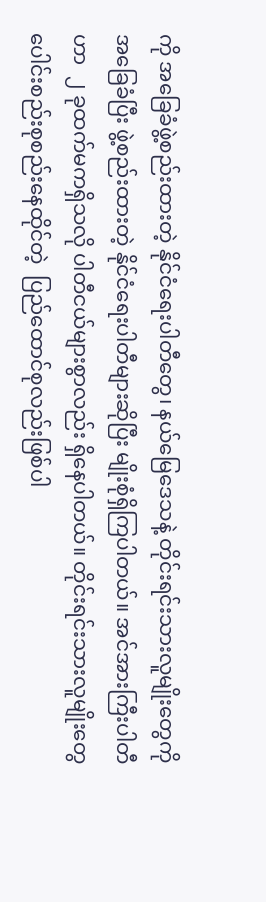ကို အခြေခံဖွဲ့စည်းထားတဲ့ နိုင်ငံရေးပါတီတွေ၊ နယ်မြေဒေသနဲ့ တိုင်းရင်းသားလူမျိုးတွေကို အခြေခံပြီး ဖွဲ့စည်းထားတဲ့ နိုင်ငံရေးပါတီများဆိုပြီး မျိုးစုံရှိကြပါတယ်။ အင်အားကြီးပါတီဟာ  ၂ ခုထက်မကရှိသလို ပါတီငယ်များစွာလည်း ရှိနေပါတယ်။ တိုင်းရင်းသားလူမျိုးတွေ ပေါင်းစည်းစုစည်းနေထိုင်တဲ့  ပြည်ထောင်စုလည်းဖြစ်ပါ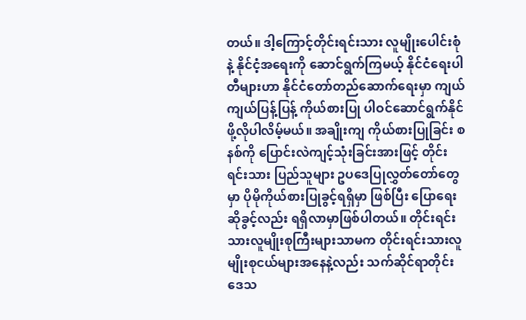တယ်။ ဒါ့ကြောင့်တိုင်းရင်းသား လူမျိုးပေါင်းစုံနဲ့ နိုင်ငံ့အရေးကို ဆောင်ရွက်ကြမယ့် နိုင်ငံရေးပါတီများဟာ နိုင်ငံတော်တည်ဆောက်ရေးမှာ ကျယ်ကျယ်ပြန့်ပြန့် ကိုယ်စားပြု ပါဝင်ဆောင်ရွက်နိုင် ဖို့လိုပါလိမ့်မယ်။ အချိုးကျ ကိုယ်စားပြုခြင်း စနစ်ကို ပြောင်းလဲကျင့်သုံးခြင်းအားဖြင့် တိုင်းရင်းသား ပြည်သူများ ဥပဒေပြုလွှတ်တော်တွေမှာ ပိုမိုကိုယ်စားပြုခွင့်ရရှိမှာ ဖြစ်ပြီး ပြောရေးဆိုခွင့်လည်း ရရှိလာမှာဖြစ်ပါတယ်။ တိုင်းရင်းသားလူမျိုးစုကြီးများသာမက တိုင်းရင်းသားလူမျိုးစုငယ်များအနေနဲ့လည်း သက်ဆိုင်ရာတိုင်းဒေသ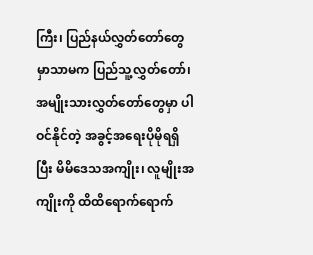ကြီး၊ ပြည်နယ်လွှတ်တော်တွေမှာသာမက ပြည်သူ့လွှတ်တော်၊ အမျိုးသားလွှတ်တော်တွေမှာ ပါဝင်နိုင်တဲ့ အခွင့်အရေးပိုမိုရရှိပြီး မိမိဒေသအကျိုး၊ လူမျိုးအကျိုးကို ထိထိရောက်ရောက်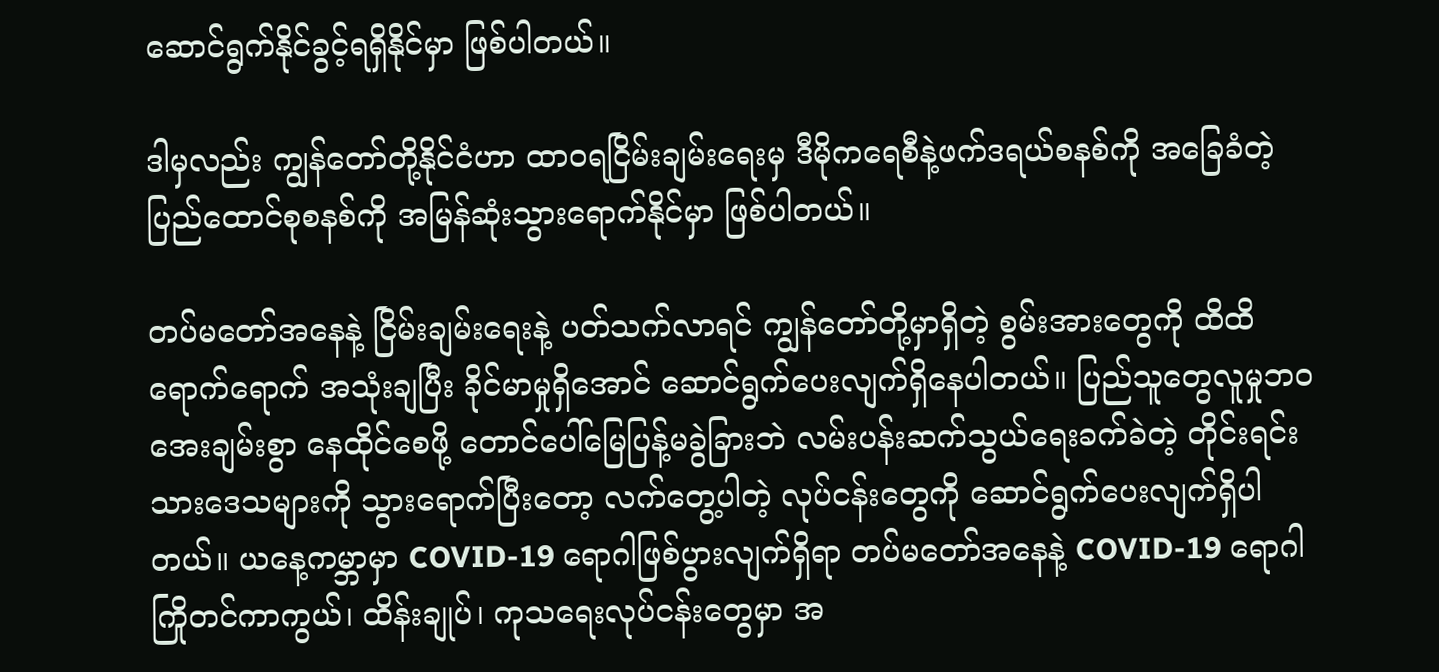ဆောင်ရွက်နိုင်ခွင့်ရရှိနိုင်မှာ ဖြစ်ပါတယ်။

ဒါမှလည်း ကျွန်တော်တို့နိုင်ငံဟာ ထာဝရငြိမ်းချမ်းရေးမှ ဒီမိုကရေစီနဲ့ဖက်ဒရယ်စနစ်ကို အခြေခံတဲ့ ပြည်ထောင်စုစနစ်ကို အမြန်ဆုံးသွားရောက်နိုင်မှာ ဖြစ်ပါတယ်။

တပ်မတော်အနေနဲ့ ငြိမ်းချမ်းရေးနဲ့ ပတ်သက်လာရင် ကျွန်တော်တို့မှာရှိတဲ့ စွမ်းအားတွေကို ထိထိရောက်ရောက် အသုံးချပြီး ခိုင်မာမှုရှိအောင် ဆောင်ရွက်ပေးလျက်ရှိနေပါတယ်။ ပြည်သူတွေလူမှုဘဝ အေးချမ်းစွာ နေထိုင်စေဖို့ တောင်ပေါ်မြေပြန့်မခွဲခြားဘဲ လမ်းပန်းဆက်သွယ်ရေးခက်ခဲတဲ့ တိုင်းရင်းသားဒေသများကို သွားရောက်ပြီးတော့ လက်တွေ့ပါတဲ့ လုပ်ငန်းတွေကို ဆောင်ရွက်ပေးလျက်ရှိပါတယ်။ ယနေ့ကမ္ဘာမှာ COVID-19 ရောဂါဖြစ်ပွားလျက်ရှိရာ တပ်မတော်အနေနဲ့ COVID-19 ရောဂါကြိုတင်ကာကွယ်၊ ထိန်းချုပ်၊ ကုသရေးလုပ်ငန်းတွေမှာ အ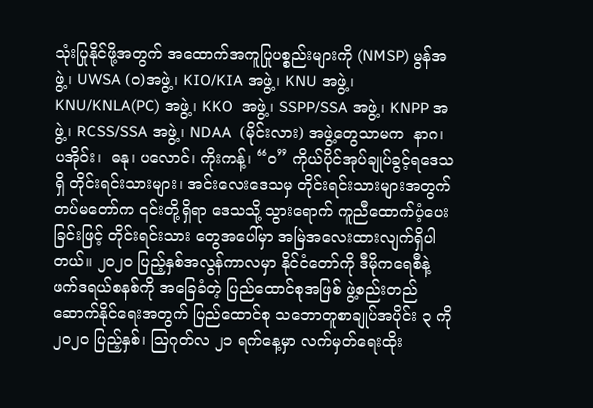သုံးပြုနိုင်ဖို့အတွက် အထောက်အကူပြုပစ္စည်းများကို (NMSP) မွန်အဖွဲ့၊ UWSA (ဝ)အဖွဲ့၊ KIO/KIA အဖွဲ့၊ KNU အဖွဲ့၊ KNU/KNLA(PC) အဖွဲ့၊ KKO  အဖွဲ့၊ SSPP/SSA အဖွဲ့၊ KNPP အဖွဲ့၊ RCSS/SSA အဖွဲ့၊ NDAA  (မိုင်းလား) အဖွဲ့တွေသာမက  နာဂ၊  ပအိုဝ်း၊  ဓနု၊ ပလောင်၊ ကိုးကန့်၊ “ဝ” ကိုယ်ပိုင်အုပ်ချုပ်ခွင့်ရဒေသရှိ တိုင်းရင်းသားများ၊ အင်းလေးဒေသမှ တိုင်းရင်းသားများအတွက် တပ်မတော်က ၎င်းတို့ရှိရာ ဒေသသို့ သွားရောက် ကူညီထောက်ပံ့ပေးခြင်းဖြင့် တိုင်းရင်းသား တွေအပေါ်မှာ အမြဲအလေးထားလျက်ရှိပါတယ်။ ၂၀၂၀ ပြည့်နှစ်အလွန်ကာလမှာ နိုင်ငံတော်ကို ဒီမိုကရေစီနဲ့ ဖက်ဒရယ်စနစ်ကို အခြေခံတဲ့ ပြည်ထောင်စုအဖြစ် ဖွဲ့စည်းတည်ဆောက်နိုင်ရေးအတွက် ပြည်ထောင်စု သဘောတူစာချုပ်အပိုင်း ၃ ကို ၂၀၂၀ ပြည့်နှစ်၊ သြဂုတ်လ ၂၁ ရက်နေ့မှာ လက်မှတ်ရေးထိုး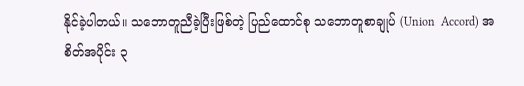နိုင်ခဲ့ပါတယ်။ သဘောတူညီခဲ့ပြီးဖြစ်တဲ့ ပြည်ထောင်စု သဘောတူစာချုပ် (Union  Accord) အစိတ်အပိုင်း ၃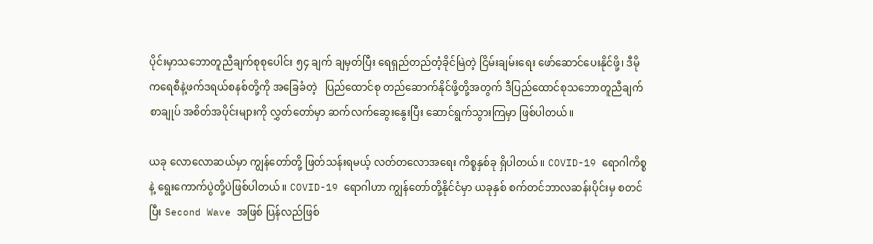ပိုင်းမှာသဘောတူညီချက်စုစုပေါင်း ၅၄ ချက် ချမှတ်ပြီး ရေရှည်တည်တံ့ခိုင်မြဲတဲ့ ငြိမ်းချမ်းရေး ဖော်ဆောင်ပေးနိုင်ဖို့၊ ဒီမိုကရေစီနဲ့ဖက်ဒရယ်စနစ်တို့ကို အခြေခံတဲ့   ပြည်ထောင်စု တည်ဆောက်နိုင်ဖို့တို့အတွက် ဒီပြည်ထောင်စုသဘောတူညီချက်စာချုပ် အစိတ်အပိုင်းများကို လွှတ်တော်မှာ ဆက်လက်ဆွေးနွေးပြီး ဆောင်ရွက်သွားကြမှာ ဖြစ်ပါတယ်။

ယခု လောလောဆယ်မှာ ကျွန်တော်တို့ ဖြတ်သန်းရမယ့် လတ်တလောအရေး ကိစ္စနှစ်ခု ရှိပါတယ်။ COVID-19 ရောဂါကိစ္စနဲ့ ရွေးကောက်ပွဲတို့ပဲဖြစ်ပါတယ်။ COVID-19 ရောဂါဟာ ကျွန်တော်တို့နိုင်ငံမှာ ယခုနှစ် စက်တင်ဘာလဆန်းပိုင်းမှ စတင်ပြီး Second Wave အဖြစ် ပြန်လည်ဖြစ်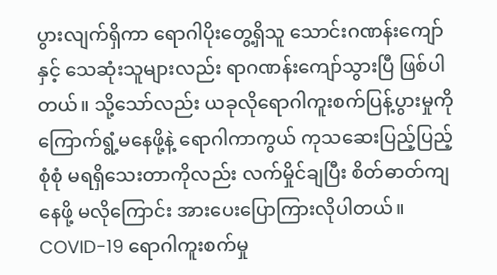ပွားလျက်ရှိကာ ရောဂါပိုးတွေ့ရှိသူ သောင်းဂဏန်းကျော်နှင့် သေဆုံးသူများလည်း ရာဂဏန်းကျော်သွားပြီ ဖြစ်ပါတယ်။ သို့သော်လည်း ယခုလိုရောဂါကူးစက်ပြန့်ပွားမှုကို ကြောက်ရွံ့မနေဖို့နဲ့ ရောဂါကာကွယ် ကုသဆေးပြည့်ပြည့်စုံစုံ မရရှိသေးတာကိုလည်း လက်မှိုင်ချပြီး စိတ်ဓာတ်ကျနေဖို့ မလိုကြောင်း အားပေးပြောကြားလိုပါတယ်။ COVID-19 ရောဂါကူးစက်မှု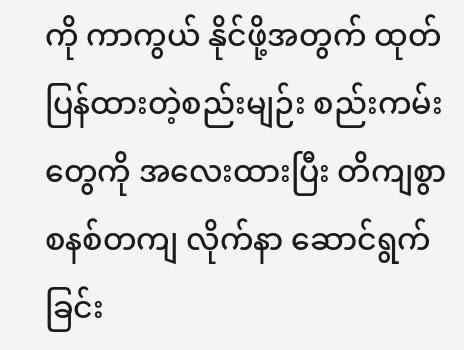ကို ကာကွယ် နိုင်ဖို့အတွက် ထုတ်ပြန်ထားတဲ့စည်းမျဉ်း စည်းကမ်းတွေကို အလေးထားပြီး တိကျစွာ စနစ်တကျ လိုက်နာ ဆောင်ရွက်ခြင်း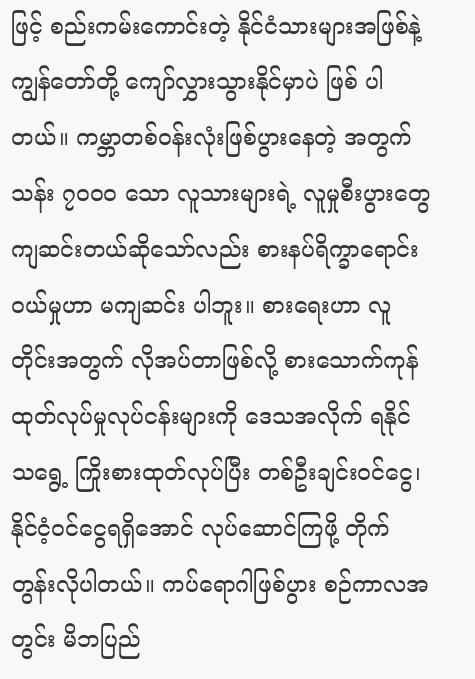ဖြင့် စည်းကမ်းကောင်းတဲ့ နိုင်ငံသားများအဖြစ်နဲ့ ကျွန်တော်တို့ ကျော်လွှားသွားနိုင်မှာပဲ ဖြစ် ပါတယ်။ ကမ္ဘာတစ်ဝန်းလုံးဖြစ်ပွားနေတဲ့ အတွက် သန်း ၇၀၀၀ သော လူသားများရဲ့ လူမှုစီးပွားတွေကျဆင်းတယ်ဆိုသော်လည်း စားနပ်ရိက္ခာရောင်းဝယ်မှုဟာ မကျဆင်း ပါဘူး။ စားရေးဟာ လူတိုင်းအတွက် လိုအပ်တာဖြစ်လို့ စားသောက်ကုန် ထုတ်လုပ်မှုလုပ်ငန်းများကို ဒေသအလိုက် ရနိုင်သရွေ့ ကြိုးစားထုတ်လုပ်ပြီး တစ်ဦးချင်းဝင်ငွေ၊ နိုင်ငံ့ဝင်ငွေရရှိအောင် လုပ်ဆောင်ကြဖို့ တိုက်တွန်းလိုပါတယ်။ ကပ်ရောဂါဖြစ်ပွား စဉ်ကာလအတွင်း မိဘပြည်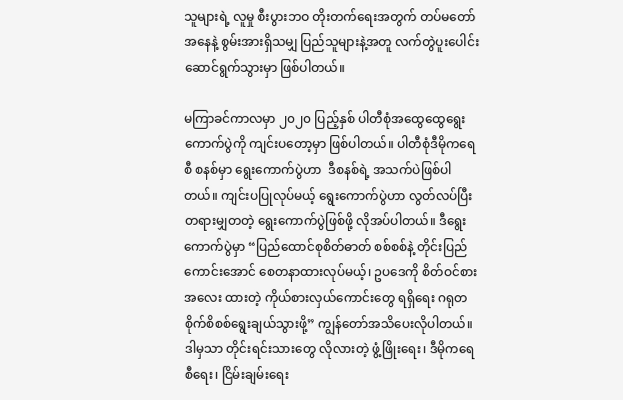သူများရဲ့ လူမှု စီးပွားဘဝ တိုးတက်ရေးအတွက် တပ်မတော်အနေနဲ့ စွမ်းအားရှိသမျှ ပြည်သူများနဲ့အတူ လက်တွဲပူးပေါင်း ဆောင်ရွက်သွားမှာ ဖြစ်ပါတယ်။

မကြာခင်ကာလမှာ ၂၀၂၀ ပြည့်နှစ် ပါတီစုံအထွေထွေရွေး ကောက်ပွဲကို ကျင်းပတော့မှာ ဖြစ်ပါတယ်။ ပါတီစုံဒီမိုကရေစီ စနစ်မှာ ရွေးကောက်ပွဲဟာ  ဒီစနစ်ရဲ့ အသက်ပဲဖြစ်ပါတယ်။ ကျင်းပပြုလုပ်မယ့် ရွေးကောက်ပွဲဟာ လွတ်လပ်ပြီး တရားမျှတတဲ့ ရွေးကောက်ပွဲဖြစ်ဖို့ လိုအပ်ပါတယ်။ ဒီရွေးကောက်ပွဲမှာ “ပြည်ထောင်စုစိတ်ဓာတ် စစ်စစ်နဲ့ တိုင်းပြည်ကောင်းအောင် စေတနာထားလုပ်မယ့်၊ ဥပဒေကို စိတ်ဝင်စားအလေး ထားတဲ့ ကိုယ်စားလှယ်ကောင်းတွေ ရရှိရေး ဂရုတစိုက်စိစစ်ရွေးချယ်သွားဖို့” ကျွန်တော်အသိပေးလိုပါတယ်။ ဒါမှသာ တိုင်းရင်းသားတွေ လိုလားတဲ့ ဖွံ့ဖြိုးရေး၊ ဒီမိုကရေစီရေး၊ ငြိမ်းချမ်းရေး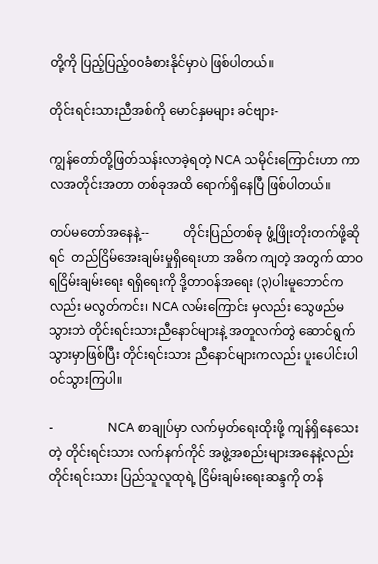တို့ကို ပြည့်ပြည့်၀၀ခံစားနိုင်မှာပဲ ဖြစ်ပါတယ်။

တိုင်းရင်းသားညီအစ်ကို မောင်နှမများ ခင်ဗျား-

ကျွန်တော်တို့ဖြတ်သန်းလာခဲ့ရတဲ့ NCA သမိုင်းကြောင်းဟာ ကာလအတိုင်းအတာ တစ်ခုအထိ ရောက်ရှိနေပြီ ဖြစ်ပါတယ်။

တပ်မတော်အနေနဲ့--           တိုင်းပြည်တစ်ခု ဖွံ့ဖြိုးတိုးတက်ဖို့ဆိုရင်  တည်ငြိမ်အေးချမ်းမှုရှိရေးဟာ အဓိက ကျတဲ့ အတွက် ထာဝရငြိမ်းချမ်းရေး ရရှိရေးကို ဒို့တာဝန်အရေး (၃)ပါးမူဘောင်ကလည်း မလွတ်ကင်း၊ NCA လမ်းကြောင်း မှလည်း သွေဖည်မသွားဘဲ တိုင်းရင်းသားညီနောင်များနဲ့ အတူလက်တွဲ ဆောင်ရွက်သွားမှာဖြစ်ပြီး တိုင်းရင်းသား ညီနောင်များကလည်း ပူးပေါင်းပါဝင်သွားကြပါ။

-                  NCA စာချုပ်မှာ လက်မှတ်ရေးထိုးဖို့ ကျန်ရှိနေသေးတဲ့ တိုင်းရင်းသား လက်နက်ကိုင် အဖွဲ့အစည်းများအနေနဲ့လည်း တိုင်းရင်းသား ပြည်သူလူထုရဲ့ ငြိမ်းချမ်းရေးဆန္ဒကို တန်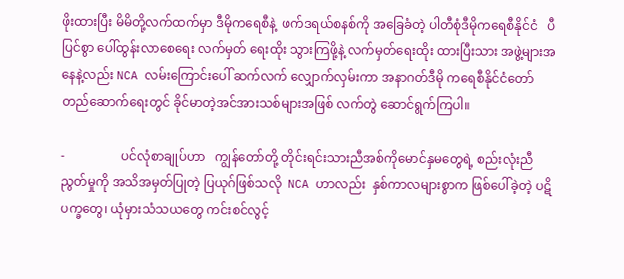ဖိုးထားပြီး မိမိတို့လက်ထက်မှာ ဒီမိုကရေစီနဲ့  ဖက်ဒရယ်စနစ်ကို အခြေခံတဲ့ ပါတီစုံဒီမိုကရေစီနိုင်ငံ   ပီပြင်စွာ ပေါ်ထွန်းလာစေရေး လက်မှတ် ရေးထိုး သွားကြဖို့နဲ့ လက်မှတ်ရေးထိုး ထားပြီးသား အဖွဲ့များအနေနဲ့လည်း NCA လမ်းကြောင်းပေါ် ဆက်လက် လျှောက်လှမ်းကာ အနာဂတ်ဒီမို ကရေစီနိုင်ငံတော် တည်ဆောက်ရေးတွင် ခိုင်မာတဲ့အင်အားသစ်များအဖြစ် လက်တွဲ ဆောင်ရွက်ကြပါ။

-                  ပင်လုံစာချုပ်ဟာ   ကျွန်တော်တို့ တိုင်းရင်းသားညီအစ်ကိုမောင်နှမတွေရဲ့ စည်းလုံးညီညွတ်မှုကို အသိအမှတ်ပြုတဲ့ ပြယုဂ်ဖြစ်သလို  NCA ဟာလည်း  နှစ်ကာလများစွာက ဖြစ်ပေါ်ခဲ့တဲ့ ပဋိပက္ခတွေ၊ ယုံမှားသံသယတွေ ကင်းစင်လွင့်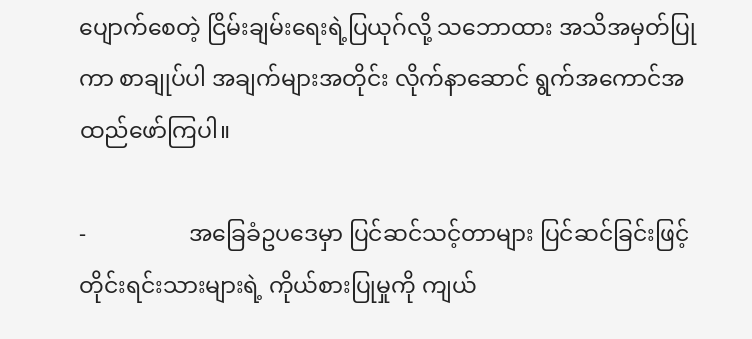ပျောက်စေတဲ့ ငြိမ်းချမ်းရေးရဲ့ပြယုဂ်လို့ သဘောထား အသိအမှတ်ပြုကာ စာချုပ်ပါ အချက်များအတိုင်း လိုက်နာဆောင် ရွက်အကောင်အထည်ဖော်ကြပါ။

-                  အခြေခံဥပဒေမှာ ပြင်ဆင်သင့်တာများ ပြင်ဆင်ခြင်းဖြင့် တိုင်းရင်းသားများရဲ့ ကိုယ်စားပြုမှုကို ကျယ်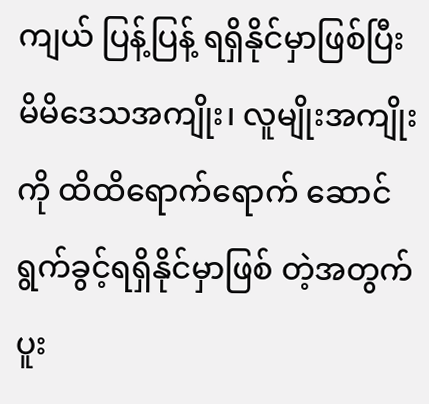ကျယ် ပြန့်ပြန့် ရရှိနိုင်မှာဖြစ်ပြီး မိမိဒေသအကျိုး၊ လူမျိုးအကျိုးကို ထိထိရောက်ရောက် ဆောင်ရွက်ခွင့်ရရှိနိုင်မှာဖြစ် တဲ့အတွက် ပူး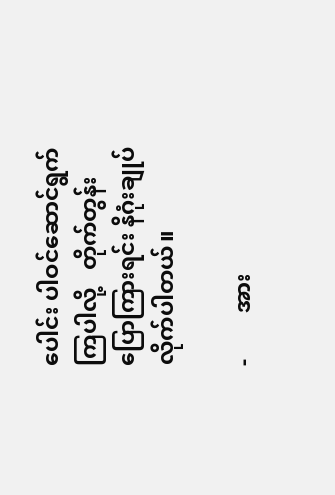ပေါင်း ပါဝင်ဆောင်ရွက်ကြပါလို့   တိုက်တွန်းပြောကြားရင်း နိဂုံးချုပ်လိုက်ပါတယ်။

-        အား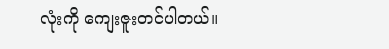လုံးကို ကျေးဇူးတင်ပါတယ်။